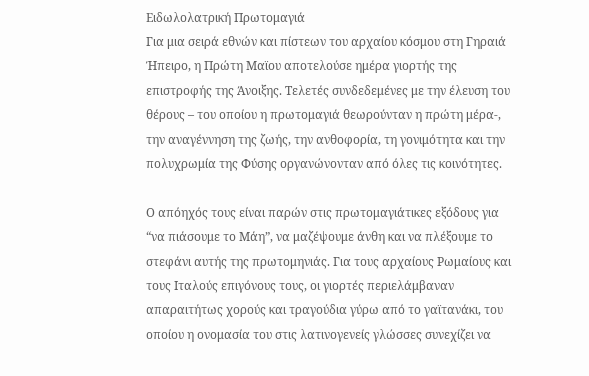Ειδωλολατρική Πρωτομαγιά
Για μια σειρά εθνών και πίστεων του αρχαίου κόσμου στη Γηραιά Ήπειρο, η Πρώτη Μαϊου αποτελούσε ημέρα γιορτής της επιστροφής της Άνοιξης. Τελετές συνδεδεμένες με την έλευση του θέρους – του οποίου η πρωτομαγιά θεωρούνταν η πρώτη μέρα-, την αναγέννηση της ζωής, την ανθοφορία, τη γονιμότητα και την πολυχρωμία της Φύσης οργανώνονταν από όλες τις κοινότητες.

Ο απόηχός τους είναι παρών στις πρωτομαγιάτικες εξόδους για “να πιάσουμε το Μάη”, να μαζέψουμε άνθη και να πλέξουμε το στεφάνι αυτής της πρωτομηνιάς. Για τους αρχαίους Ρωμαίους και τους Ιταλούς επιγόνους τους, οι γιορτές περιελάμβαναν απαραιτήτως χορούς και τραγούδια γύρω από το γαϊτανάκι, του οποίου η ονομασία του στις λατινογενείς γλώσσες συνεχίζει να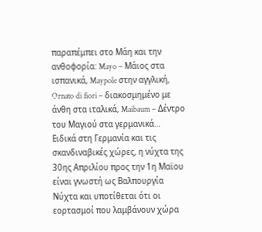παραπέμπει στο Μάη και την ανθοφορία: Mayo – Μάιος στα ισπανικά, Maypole στην αγγλική, Ornato di fiori – διακοσμημένο με άνθη στα ιταλικά, Maibaum – Δέντρο του Μαγιού στα γερμανικά…
Ειδικά στη Γερμανία και τις σκανδιναβικές χώρες, η νύχτα της 30ης Απριλίου προς την 1η Μαϊου είναι γνωστή ως Βαλπουργία Νύχτα και υποτίθεται ότι οι εορτασμοί που λαμβάνουν χώρα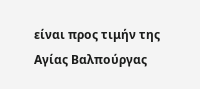είναι προς τιμήν της Αγίας Βαλπούργας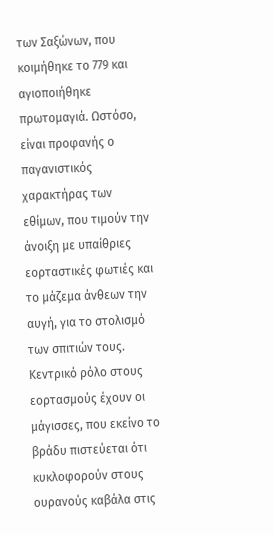των Σαξώνων, που κοιμήθηκε το 779 και αγιοποιήθηκε πρωτομαγιά. Ωστόσο, είναι προφανής ο παγανιστικός χαρακτήρας των εθίμων, που τιμούν την άνοιξη με υπαίθριες εορταστικές φωτιές και το μάζεμα άνθεων την αυγή, για το στολισμό των σπιτιών τους.
Κεντρικό ρόλο στους εορτασμούς έχουν οι μάγισσες, που εκείνο το βράδυ πιστεύεται ότι κυκλοφορούν στους ουρανούς καβάλα στις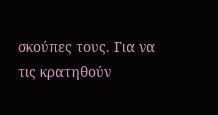σκούπες τους. Για να τις κρατηθούν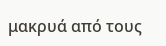μακρυά από τους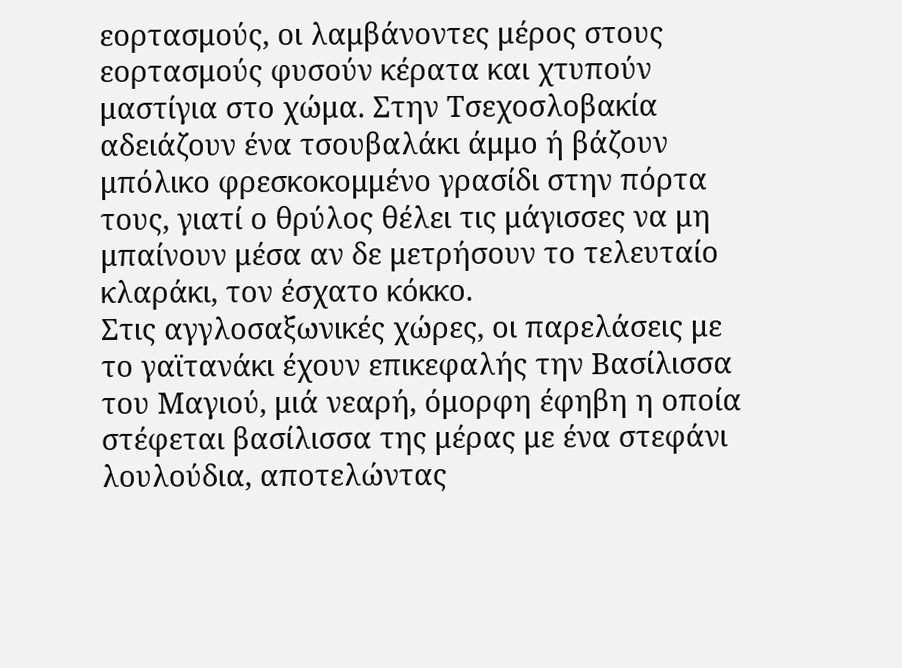εορτασμούς, οι λαμβάνοντες μέρος στους εορτασμούς φυσούν κέρατα και χτυπούν μαστίγια στο χώμα. Στην Τσεχοσλοβακία αδειάζουν ένα τσουβαλάκι άμμο ή βάζουν μπόλικο φρεσκοκομμένο γρασίδι στην πόρτα τους, γιατί ο θρύλος θέλει τις μάγισσες να μη μπαίνουν μέσα αν δε μετρήσουν το τελευταίο κλαράκι, τον έσχατο κόκκο.
Στις αγγλοσαξωνικές χώρες, οι παρελάσεις με το γαϊτανάκι έχουν επικεφαλής την Βασίλισσα του Μαγιού, μιά νεαρή, όμορφη έφηβη η οποία στέφεται βασίλισσα της μέρας με ένα στεφάνι λουλούδια, αποτελώντας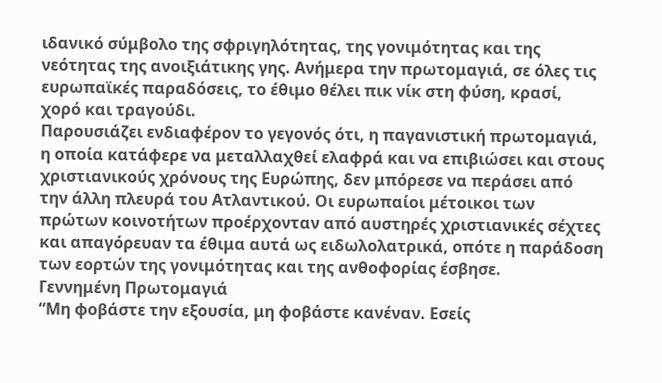ιδανικό σύμβολο της σφριγηλότητας, της γονιμότητας και της νεότητας της ανοιξιάτικης γης. Ανήμερα την πρωτομαγιά, σε όλες τις ευρωπαϊκές παραδόσεις, το έθιμο θέλει πικ νίκ στη φύση, κρασί, χορό και τραγούδι.
Παρουσιάζει ενδιαφέρον το γεγονός ότι, η παγανιστική πρωτομαγιά, η οποία κατάφερε να μεταλλαχθεί ελαφρά και να επιβιώσει και στους χριστιανικούς χρόνους της Ευρώπης, δεν μπόρεσε να περάσει από την άλλη πλευρά του Ατλαντικού. Οι ευρωπαίοι μέτοικοι των πρώτων κοινοτήτων προέρχονταν από αυστηρές χριστιανικές σέχτες και απαγόρευαν τα έθιμα αυτά ως ειδωλολατρικά, οπότε η παράδοση των εορτών της γονιμότητας και της ανθοφορίας έσβησε.
Γεννημένη Πρωτομαγιά
“Μη φοβάστε την εξουσία, μη φοβάστε κανέναν. Εσείς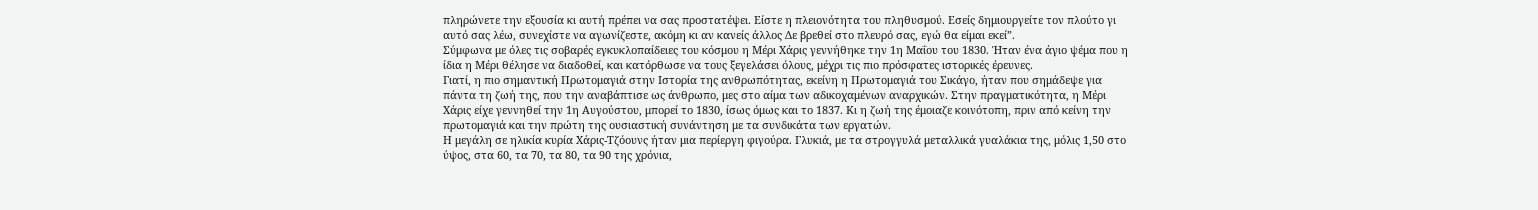πληρώνετε την εξουσία κι αυτή πρέπει να σας προστατέψει. Είστε η πλειονότητα του πληθυσμού. Εσείς δημιουργείτε τον πλούτο γι αυτό σας λέω, συνεχίστε να αγωνίζεστε, ακόμη κι αν κανείς άλλος Δε βρεθεί στο πλευρό σας, εγώ θα είμαι εκεί”.
Σύμφωνα με όλες τις σοβαρές εγκυκλοπαίδειες του κόσμου η Μέρι Χάρις γεννήθηκε την 1η Μαΐου του 1830. Ήταν ένα άγιο ψέμα που η ίδια η Μέρι θέλησε να διαδοθεί, και κατόρθωσε να τους ξεγελάσει όλους, μέχρι τις πιο πρόσφατες ιστορικές έρευνες.
Γιατί, η πιο σημαντική Πρωτομαγιά στην Ιστορία της ανθρωπότητας, εκείνη η Πρωτομαγιά του Σικάγο, ήταν που σημάδεψε για πάντα τη ζωή της, που την αναβάπτισε ως άνθρωπο, μες στο αίμα των αδικοχαμένων αναρχικών. Στην πραγματικότητα, η Μέρι Χάρις είχε γεννηθεί την 1η Αυγούστου, μπορεί το 1830, ίσως όμως και το 1837. Κι η ζωή της έμοιαζε κοινότοπη, πριν από κείνη την πρωτομαγιά και την πρώτη της ουσιαστική συνάντηση με τα συνδικάτα των εργατών.
Η μεγάλη σε ηλικία κυρία Χάρις-Τζόουνς ήταν μια περίεργη φιγούρα. Γλυκιά, με τα στρογγυλά μεταλλικά γυαλάκια της, μόλις 1,50 στο ύψος, στα 60, τα 70, τα 80, τα 90 της χρόνια,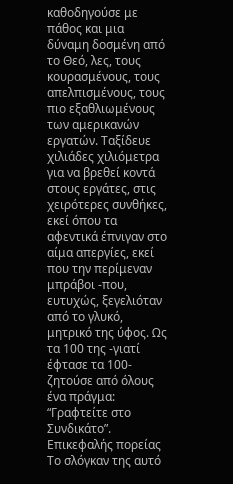καθοδηγούσε με πάθος και μια δύναμη δοσμένη από το Θεό, λες, τους κουρασμένους, τους απελπισμένους, τους πιο εξαθλιωμένους των αμερικανών εργατών. Ταξίδευε χιλιάδες χιλιόμετρα για να βρεθεί κοντά στους εργάτες, στις χειρότερες συνθήκες, εκεί όπου τα αφεντικά έπνιγαν στο αίμα απεργίες, εκεί που την περίμεναν μπράβοι -που, ευτυχώς, ξεγελιόταν από το γλυκό, μητρικό της ύφος. Ως τα 100 της -γιατί έφτασε τα 100- ζητούσε από όλους ένα πράγμα: “Γραφτείτε στο Συνδικάτο”.
Επικεφαλής πορείας
Το σλόγκαν της αυτό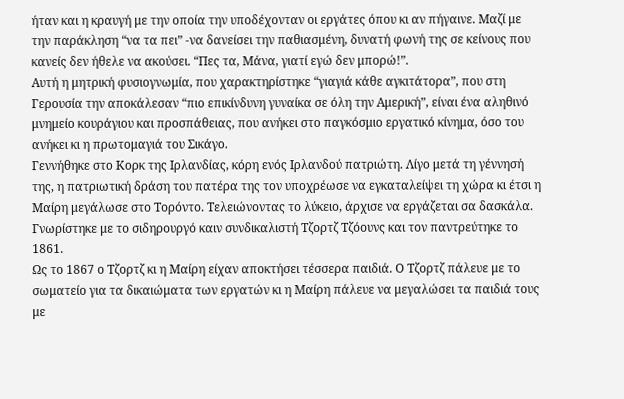ήταν και η κραυγή με την οποία την υποδέχονταν οι εργάτες όπου κι αν πήγαινε. Μαζί με την παράκληση “να τα πει” -να δανείσει την παθιασμένη, δυνατή φωνή της σε κείνους που κανείς δεν ήθελε να ακούσει. “Πες τα, Μάνα, γιατί εγώ δεν μπορώ!”.
Αυτή η μητρική φυσιογνωμία, που χαρακτηρίστηκε “γιαγιά κάθε αγκιτάτορα”, που στη Γερουσία την αποκάλεσαν “πιο επικίνδυνη γυναίκα σε όλη την Αμερική”, είναι ένα αληθινό μνημείο κουράγιου και προσπάθειας, που ανήκει στο παγκόσμιο εργατικό κίνημα, όσο του ανήκει κι η πρωτομαγιά του Σικάγο.
Γεννήθηκε στο Κορκ της Ιρλανδίας, κόρη ενός Ιρλανδού πατριώτη. Λίγο μετά τη γέννησή της, η πατριωτική δράση του πατέρα της τον υποχρέωσε να εγκαταλείψει τη χώρα κι έτσι η Μαίρη μεγάλωσε στο Τορόντο. Τελειώνοντας το λύκειο, άρχισε να εργάζεται σα δασκάλα. Γνωρίστηκε με το σιδηρουργό καιν συνδικαλιστή Τζορτζ Τζόουνς και τον παντρεύτηκε το 1861.
Ως το 1867 ο Τζορτζ κι η Μαίρη είχαν αποκτήσει τέσσερα παιδιά. Ο Τζορτζ πάλευε με το σωματείο για τα δικαιώματα των εργατών κι η Μαίρη πάλευε να μεγαλώσει τα παιδιά τους με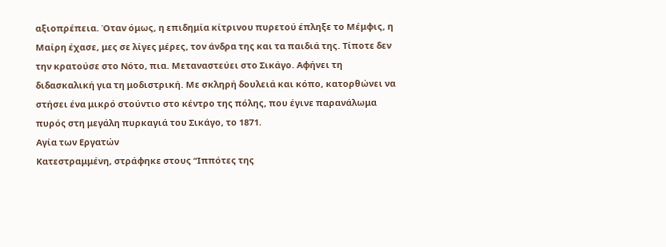αξιοπρέπεια. Όταν όμως, η επιδημία κίτρινου πυρετού έπληξε το Μέμφις, η Μαίρη έχασε, μες σε λίγες μέρες, τον άνδρα της και τα παιδιά της. Τίποτε δεν την κρατούσε στο Νότο, πια. Μεταναστεύει στο Σικάγο. Αφήνει τη διδασκαλική για τη μοδιστρική. Με σκληρή δουλειά και κόπο, κατορθώνει να στήσει ένα μικρό στούντιο στο κέντρο της πόλης, που έγινε παρανάλωμα πυρός στη μεγάλη πυρκαγιά του Σικάγο, το 1871.
Αγία των Εργατών
Κατεστραμμένη, στράφηκε στους “Ιππότες της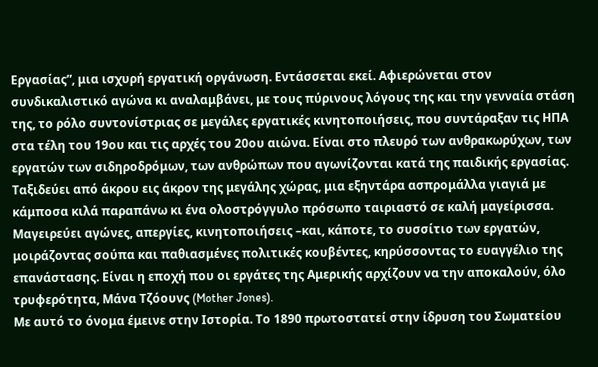Εργασίας”, μια ισχυρή εργατική οργάνωση. Εντάσσεται εκεί. Αφιερώνεται στον συνδικαλιστικό αγώνα κι αναλαμβάνει, με τους πύρινους λόγους της και την γενναία στάση της, το ρόλο συντονίστριας σε μεγάλες εργατικές κινητοποιήσεις, που συντάραξαν τις ΗΠΑ στα τέλη του 19ου και τις αρχές του 20ου αιώνα. Είναι στο πλευρό των ανθρακωρύχων, των εργατών των σιδηροδρόμων, των ανθρώπων που αγωνίζονται κατά της παιδικής εργασίας.
Ταξιδεύει από άκρου εις άκρον της μεγάλης χώρας, μια εξηντάρα ασπρομάλλα γιαγιά με κάμποσα κιλά παραπάνω κι ένα ολοστρόγγυλο πρόσωπο ταιριαστό σε καλή μαγείρισσα. Μαγειρεύει αγώνες, απεργίες, κινητοποιήσεις –και, κάποτε, το συσσίτιο των εργατών, μοιράζοντας σούπα και παθιασμένες πολιτικές κουβέντες, κηρύσσοντας το ευαγγέλιο της επανάστασης. Είναι η εποχή που οι εργάτες της Αμερικής αρχίζουν να την αποκαλούν, όλο τρυφερότητα, Μάνα Τζόουνς (Mother Jones).
Με αυτό το όνομα έμεινε στην Ιστορία. Το 1890 πρωτοστατεί στην ίδρυση του Σωματείου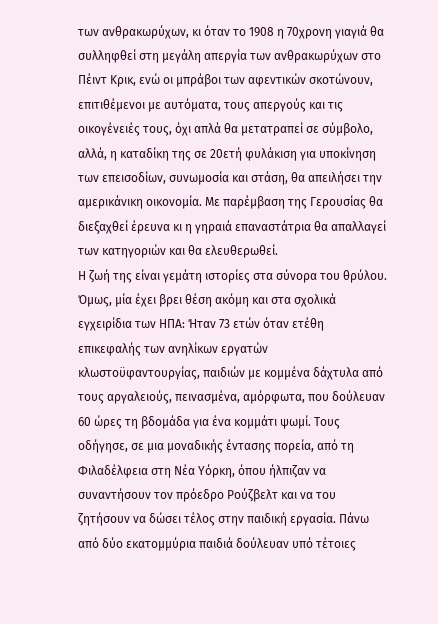των ανθρακωρύχων, κι όταν το 1908 η 70χρονη γιαγιά θα συλληφθεί στη μεγάλη απεργία των ανθρακωρύχων στο Πέιντ Κρικ, ενώ οι μπράβοι των αφεντικών σκοτώνουν, επιτιθέμενοι με αυτόματα, τους απεργούς και τις οικογένειές τους, όχι απλά θα μετατραπεί σε σύμβολο, αλλά, η καταδίκη της σε 20ετή φυλάκιση για υποκίνηση των επεισοδίων, συνωμοσία και στάση, θα απειλήσει την αμερικάνικη οικονομία. Με παρέμβαση της Γερουσίας θα διεξαχθεί έρευνα κι η γηραιά επαναστάτρια θα απαλλαγεί των κατηγοριών και θα ελευθερωθεί.
Η ζωή της είναι γεμάτη ιστορίες στα σύνορα του θρύλου. Όμως, μία έχει βρει θέση ακόμη και στα σχολικά εγχειρίδια των ΗΠΑ: Ήταν 73 ετών όταν ετέθη επικεφαλής των ανηλίκων εργατών κλωστοϋφαντουργίας, παιδιών με κομμένα δάχτυλα από τους αργαλειούς, πεινασμένα, αμόρφωτα, που δούλευαν 60 ώρες τη βδομάδα για ένα κομμάτι ψωμί. Τους οδήγησε, σε μια μοναδικής έντασης πορεία, από τη Φιλαδέλφεια στη Νέα Υόρκη, όπου ήλπιζαν να συναντήσουν τον πρόεδρο Ρούζβελτ και να του ζητήσουν να δώσει τέλος στην παιδική εργασία. Πάνω από δύο εκατομμύρια παιδιά δούλευαν υπό τέτοιες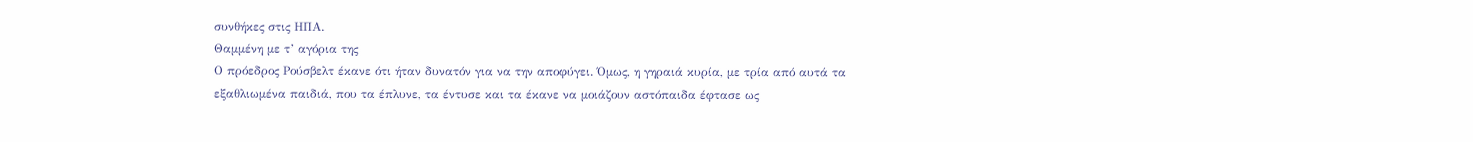συνθήκες στις ΗΠΑ.
Θαμμένη με τ’ αγόρια της
Ο πρόεδρος Ρούσβελτ έκανε ότι ήταν δυνατόν για να την αποφύγει. Όμως, η γηραιά κυρία, με τρία από αυτά τα εξαθλιωμένα παιδιά, που τα έπλυνε, τα έντυσε και τα έκανε να μοιάζουν αστόπαιδα έφτασε ως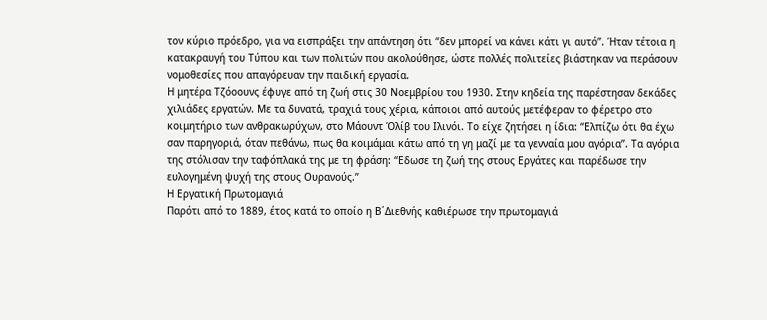τον κύριο πρόεδρο, για να εισπράξει την απάντηση ότι “δεν μπορεί να κάνει κάτι γι αυτό”. Ήταν τέτοια η κατακραυγή του Τύπου και των πολιτών που ακολούθησε, ώστε πολλές πολιτείες βιάστηκαν να περάσουν νομοθεσίες που απαγόρευαν την παιδική εργασία.
Η μητέρα Τζόοουνς έφυγε από τη ζωή στις 30 Νοεμβρίου του 1930. Στην κηδεία της παρέστησαν δεκάδες χιλιάδες εργατών. Με τα δυνατά, τραχιά τους χέρια, κάποιοι από αυτούς μετέφεραν το φέρετρο στο κοιμητήριο των ανθρακωρύχων, στο Μάουντ Όλίβ του Ιλινόι. Το είχε ζητήσει η ίδια: “Ελπίζω ότι θα έχω σαν παρηγοριά, όταν πεθάνω, πως θα κοιμάμαι κάτω από τη γη μαζί με τα γενναία μου αγόρια”. Τα αγόρια της στόλισαν την ταφόπλακά της με τη φράση: “Εδωσε τη ζωή της στους Εργάτες και παρέδωσε την ευλογημένη ψυχή της στους Ουρανούς.”
Η Εργατική Πρωτομαγιά
Παρότι από το 1889, έτος κατά το οποίο η Β΄Διεθνής καθιέρωσε την πρωτομαγιά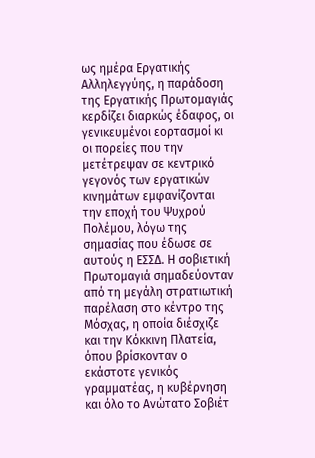ως ημέρα Εργατικής Αλληλεγγύης, η παράδοση της Εργατικής Πρωτομαγιάς κερδίζει διαρκώς έδαφος, οι γενικευμένοι εορτασμοί κι οι πορείες που την μετέτρεψαν σε κεντρικό γεγονός των εργατικών κινημάτων εμφανίζονται την εποχή του Ψυχρού Πολέμου, λόγω της σημασίας που έδωσε σε αυτούς η ΕΣΣΔ. Η σοβιετική Πρωτομαγιά σημαδεύονταν από τη μεγάλη στρατιωτική παρέλαση στο κέντρο της Μόσχας, η οποία διέσχιζε και την Κόκκινη Πλατεία, όπου βρίσκονταν ο εκάστοτε γενικός γραμματέας, η κυβέρνηση και όλο το Ανώτατο Σοβιέτ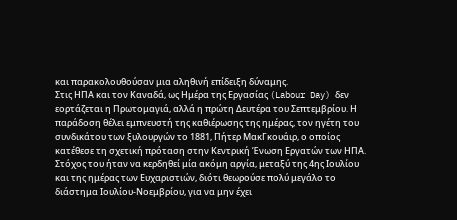και παρακολουθούσαν μια αληθινή επίδειξη δύναμης.
Στις ΗΠΑ και τον Καναδά, ως Ημέρα της Εργασίας (Labour Day) δεν εορτάζεται η Πρωτομαγιά, αλλά η πρώτη Δευτέρα του Σεπτεμβρίου. Η παράδοση θέλει εμπνευστή της καθιέρωσης της ημέρας, τον ηγέτη του συνδικάτου των ξυλουργών το 1881, Πήτερ ΜακΓκουάιρ, ο οποίος κατέθεσε τη σχετική πρόταση στην Κεντρική Ένωση Εργατών των ΗΠΑ. Στόχος του ήταν να κερδηθεί μία ακόμη αργία, μεταξύ της 4ης Ιουλίου και της ημέρας των Ευχαριστιών, διότι θεωρούσε πολύ μεγάλο το διάστημα Ιουλίου-Νοεμβρίου, για να μην έχει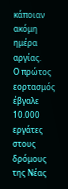κάποιαν ακόμη ημέρα αργίας.
Ο πρώτος εορτασμός έβγαλε 10.000 εργάτες στους δρόμους της Νέας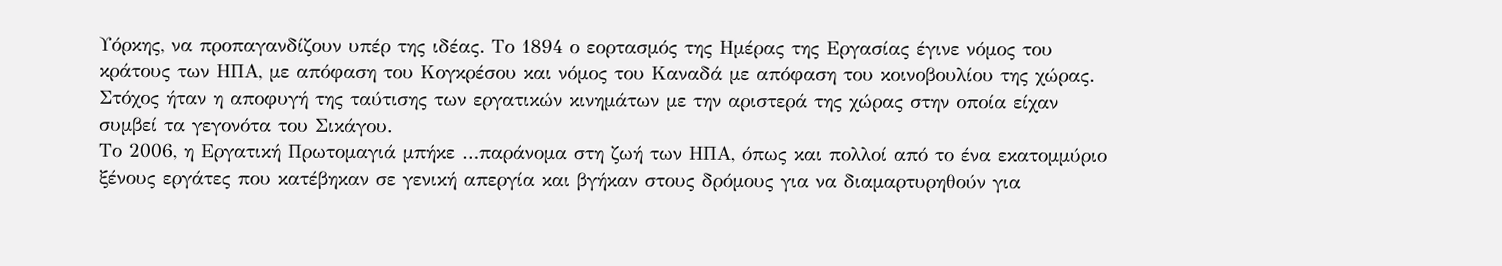Υόρκης, να προπαγανδίζουν υπέρ της ιδέας. Το 1894 ο εορτασμός της Ημέρας της Εργασίας έγινε νόμος του κράτους των ΗΠΑ, με απόφαση του Κογκρέσου και νόμος του Καναδά με απόφαση του κοινοβουλίου της χώρας. Στόχος ήταν η αποφυγή της ταύτισης των εργατικών κινημάτων με την αριστερά της χώρας στην οποία είχαν συμβεί τα γεγονότα του Σικάγου.
Το 2006, η Εργατική Πρωτομαγιά μπήκε …παράνομα στη ζωή των ΗΠΑ, όπως και πολλοί από το ένα εκατομμύριο ξένους εργάτες που κατέβηκαν σε γενική απεργία και βγήκαν στους δρόμους για να διαμαρτυρηθούν για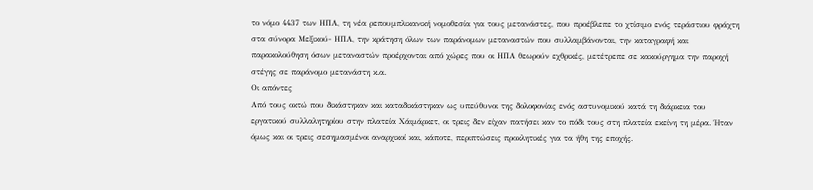το νόμο 4437 των ΗΠΑ, τη νέα ρεπουμπλικανική νομοθεσία για τους μετανάστες, που προέβλεπε το χτίσιμο ενός τεράστιου φράχτη στα σύνορα Μεξικού- ΗΠΑ, την κράτηση όλων των παράνομων μεταναστών που συλλαμβάνονται, την καταγραφή και παρακολούθηση όσων μεταναστών προέρχονται από χώρες που οι ΗΠΑ θεωρούν εχθρικές, μετέτρεπε σε κακούργημα την παροχή στέγης σε παράνομο μετανάστη κ.α.
Οι απόντες
Από τους οκτώ που δικάστηκαν και καταδικάστηκαν ως υπεύθυνοι της δολοφονίας ενός αστυνομικού κατά τη διάρκεια του εργατικού συλλαλητηρίου στην πλατεία Χάιμάρκετ, οι τρεις δεν είχαν πατήσει καν το πόδι τους στη πλατεία εκείνη τη μέρα. Ήταν όμως και οι τρεις σεσημασμένοι αναρχικοί και, κάποτε, περιπτώσεις προκλητικές για τα ήθη της εποχής.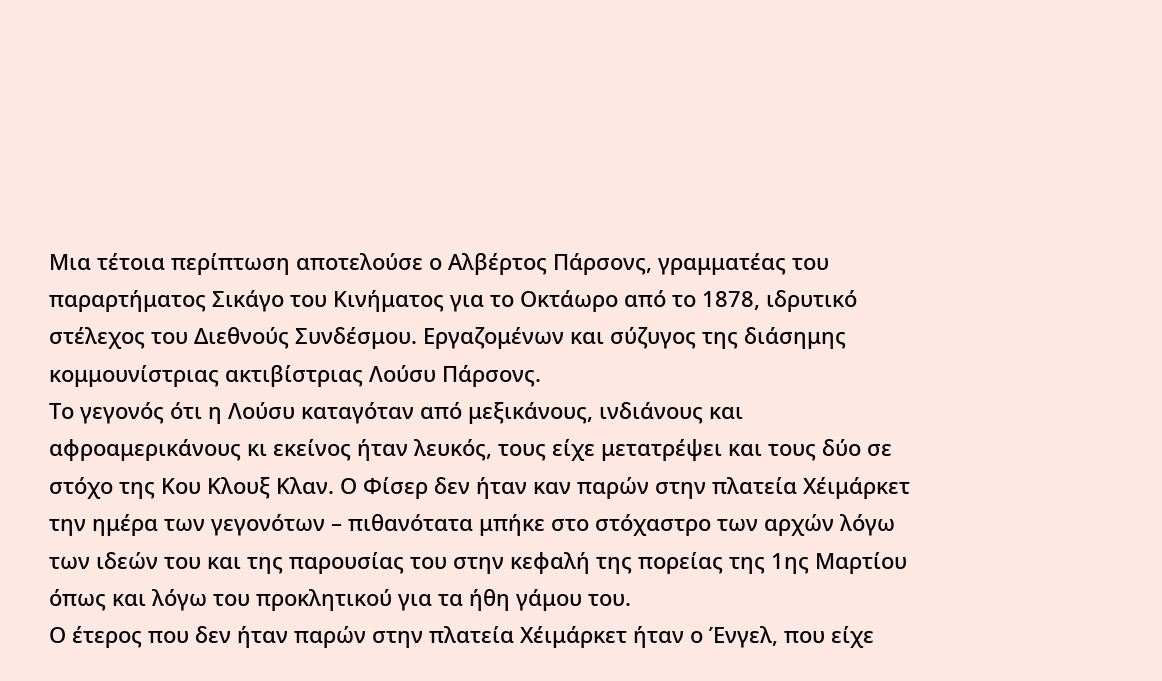Μια τέτοια περίπτωση αποτελούσε ο Αλβέρτος Πάρσονς, γραμματέας του παραρτήματος Σικάγο του Κινήματος για το Οκτάωρο από το 1878, ιδρυτικό στέλεχος του Διεθνούς Συνδέσμου. Εργαζομένων και σύζυγος της διάσημης κομμουνίστριας ακτιβίστριας Λούσυ Πάρσονς.
Το γεγονός ότι η Λούσυ καταγόταν από μεξικάνους, ινδιάνους και αφροαμερικάνους κι εκείνος ήταν λευκός, τους είχε μετατρέψει και τους δύο σε στόχο της Κου Κλουξ Κλαν. Ο Φίσερ δεν ήταν καν παρών στην πλατεία Χέιμάρκετ την ημέρα των γεγονότων – πιθανότατα μπήκε στο στόχαστρο των αρχών λόγω των ιδεών του και της παρουσίας του στην κεφαλή της πορείας της 1ης Μαρτίου όπως και λόγω του προκλητικού για τα ήθη γάμου του.
Ο έτερος που δεν ήταν παρών στην πλατεία Χέιμάρκετ ήταν ο Ένγελ, που είχε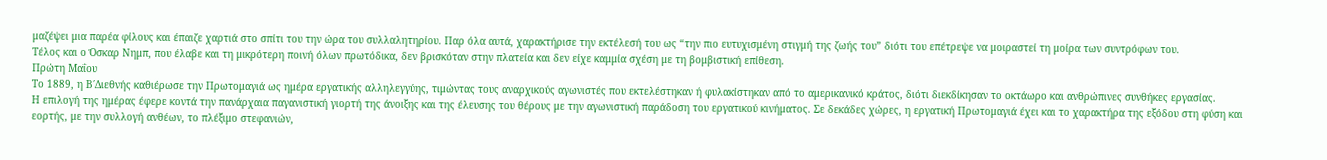μαζέψει μια παρέα φίλους και έπαιζε χαρτιά στο σπίτι του την ώρα του συλλαλητηρίου. Παρ όλα αυτά, χαρακτήρισε την εκτέλεσή του ως “την πιο ευτυχισμένη στιγμή της ζωής του” διότι του επέτρεψε να μοιραστεί τη μοίρα των συντρόφων του.
Τέλος και ο Όσκαρ Νημπ, που έλαβε και τη μικρότερη ποινή όλων πρωτόδικα, δεν βρισκόταν στην πλατεία και δεν είχε καμμία σχέση με τη βομβιστική επίθεση.
Πρώτη Μαΐου
Το 1889, η Β΄Διεθνής καθιέρωσε την Πρωτομαγιά ως ημέρα εργατικής αλληλεγγύης, τιμώντας τους αναρχικούς αγωνιστές που εκτελέστηκαν ή φυλακίστηκαν από το αμερικανικό κράτος, διότι διεκδίκησαν το οκτάωρο και ανθρώπινες συνθήκες εργασίας.
Η επιλογή της ημέρας έφερε κοντά την πανάρχαια παγανιστική γιορτή της άνοιξης και της έλευσης του θέρους με την αγωνιστική παράδοση του εργατικού κινήματος. Σε δεκάδες χώρες, η εργατική Πρωτομαγιά έχει και το χαρακτήρα της εξόδου στη φύση και εορτής, με την συλλογή ανθέων, το πλέξιμο στεφανιών,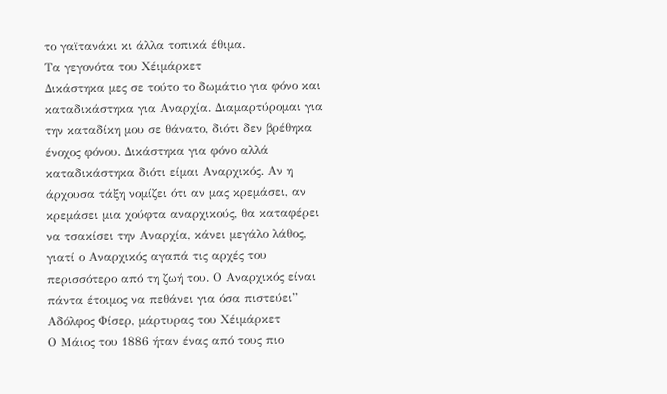το γαϊτανάκι κι άλλα τοπικά έθιμα.
Τα γεγονότα του Χέιμάρκετ
Δικάστηκα μες σε τούτο το δωμάτιο για φόνο και καταδικάστηκα για Αναρχία. Διαμαρτύρομαι για την καταδίκη μου σε θάνατο, διότι δεν βρέθηκα ένοχος φόνου. Δικάστηκα για φόνο αλλά καταδικάστηκα διότι είμαι Αναρχικός. Αν η άρχουσα τάξη νομίζει ότι αν μας κρεμάσει, αν κρεμάσει μια χούφτα αναρχικούς, θα καταφέρει να τσακίσει την Αναρχία, κάνει μεγάλο λάθος, γιατί ο Αναρχικός αγαπά τις αρχές του περισσότερο από τη ζωή του. Ο Αναρχικός είναι πάντα έτοιμος να πεθάνει για όσα πιστεύει”
Αδόλφος Φίσερ, μάρτυρας του Χέιμάρκετ
Ο Μάιος του 1886 ήταν ένας από τους πιο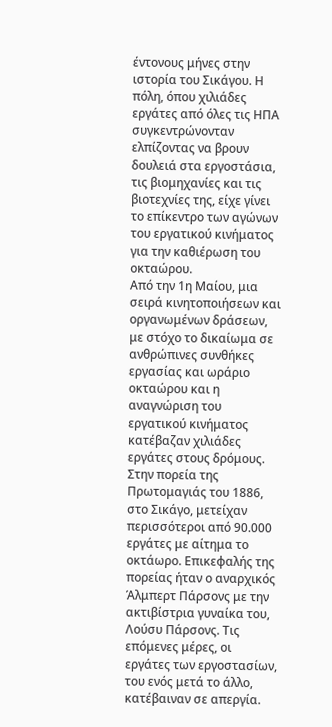έντονους μήνες στην ιστορία του Σικάγου. Η πόλη, όπου χιλιάδες εργάτες από όλες τις ΗΠΑ συγκεντρώνονταν ελπίζοντας να βρουν δουλειά στα εργοστάσια, τις βιομηχανίες και τις βιοτεχνίες της, είχε γίνει το επίκεντρο των αγώνων του εργατικού κινήματος για την καθιέρωση του οκταώρου.
Από την 1η Μαίου, μια σειρά κινητοποιήσεων και οργανωμένων δράσεων, με στόχο το δικαίωμα σε ανθρώπινες συνθήκες εργασίας και ωράριο οκταώρου και η αναγνώριση του εργατικού κινήματος κατέβαζαν χιλιάδες εργάτες στους δρόμους. Στην πορεία της Πρωτομαγιάς του 1886, στο Σικάγο, μετείχαν περισσότεροι από 90.000 εργάτες με αίτημα το οκτάωρο. Επικεφαλής της πορείας ήταν ο αναρχικός Άλμπερτ Πάρσονς με την ακτιβίστρια γυναίκα του, Λούσυ Πάρσονς. Τις επόμενες μέρες, οι εργάτες των εργοστασίων, του ενός μετά το άλλο, κατέβαιναν σε απεργία.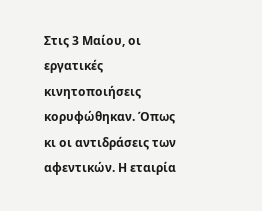Στις 3 Μαίου, οι εργατικές κινητοποιήσεις κορυφώθηκαν. Όπως κι οι αντιδράσεις των αφεντικών. Η εταιρία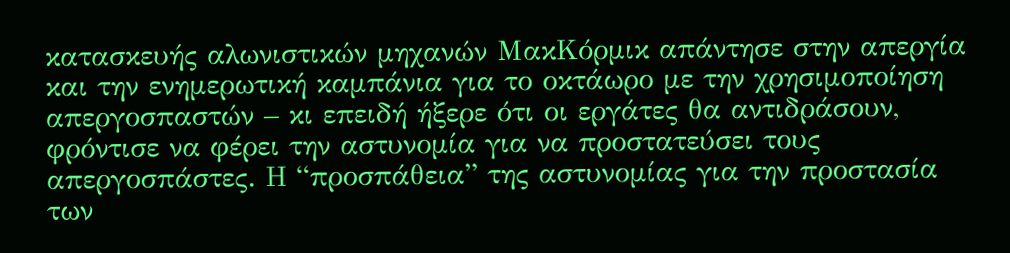κατασκευής αλωνιστικών μηχανών ΜακΚόρμικ απάντησε στην απεργία και την ενημερωτική καμπάνια για το οκτάωρο με την χρησιμοποίηση απεργοσπαστών – κι επειδή ήξερε ότι οι εργάτες θα αντιδράσουν, φρόντισε να φέρει την αστυνομία για να προστατεύσει τους απεργοσπάστες. Η “προσπάθεια” της αστυνομίας για την προστασία των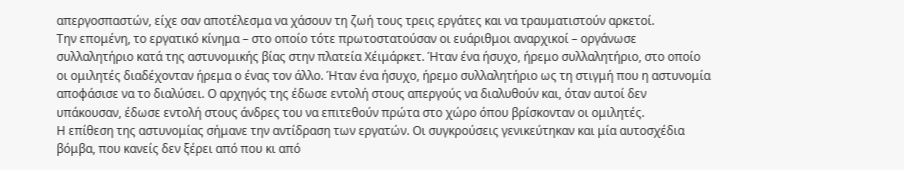απεργοσπαστών, είχε σαν αποτέλεσμα να χάσουν τη ζωή τους τρεις εργάτες και να τραυματιστούν αρκετοί.
Την επομένη, το εργατικό κίνημα – στο οποίο τότε πρωτοστατούσαν οι ευάριθμοι αναρχικοί – οργάνωσε συλλαλητήριο κατά της αστυνομικής βίας στην πλατεία Χέιμάρκετ. Ήταν ένα ήσυχο, ήρεμο συλλαλητήριο, στο οποίο οι ομιλητές διαδέχονταν ήρεμα ο ένας τον άλλο. Ήταν ένα ήσυχο, ήρεμο συλλαλητήριο ως τη στιγμή που η αστυνομία αποφάσισε να το διαλύσει. Ο αρχηγός της έδωσε εντολή στους απεργούς να διαλυθούν και, όταν αυτοί δεν υπάκουσαν, έδωσε εντολή στους άνδρες του να επιτεθούν πρώτα στο χώρο όπου βρίσκονταν οι ομιλητές.
Η επίθεση της αστυνομίας σήμανε την αντίδραση των εργατών. Οι συγκρούσεις γενικεύτηκαν και μία αυτοσχέδια βόμβα, που κανείς δεν ξέρει από που κι από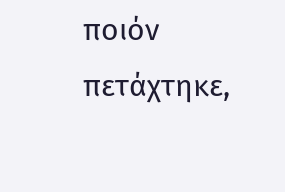ποιόν πετάχτηκε,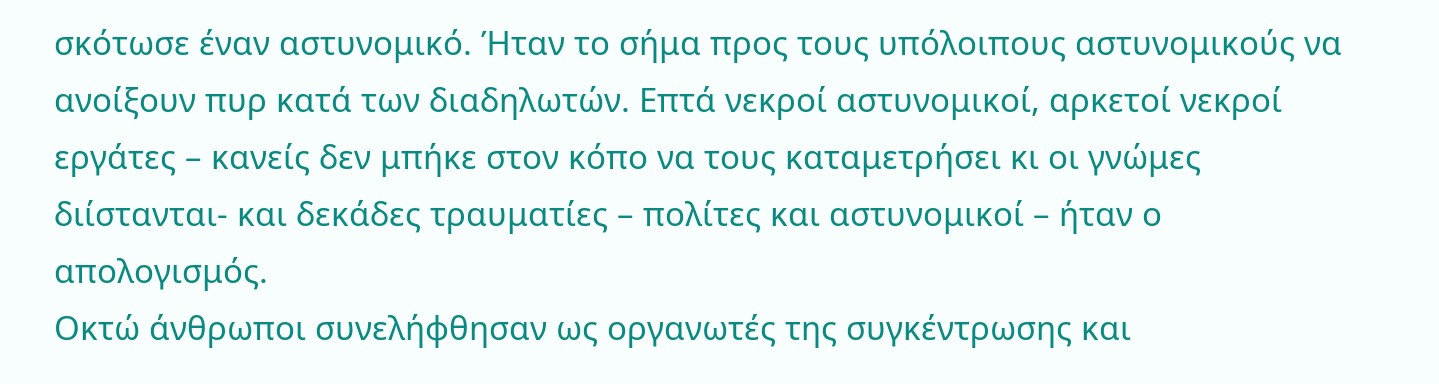σκότωσε έναν αστυνομικό. Ήταν το σήμα προς τους υπόλοιπους αστυνομικούς να ανοίξουν πυρ κατά των διαδηλωτών. Επτά νεκροί αστυνομικοί, αρκετοί νεκροί εργάτες – κανείς δεν μπήκε στον κόπο να τους καταμετρήσει κι οι γνώμες διίστανται- και δεκάδες τραυματίες – πολίτες και αστυνομικοί – ήταν ο απολογισμός.
Οκτώ άνθρωποι συνελήφθησαν ως οργανωτές της συγκέντρωσης και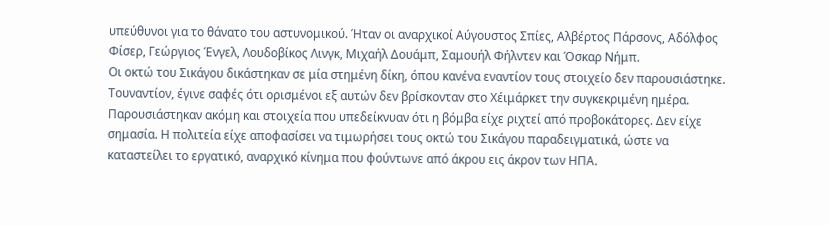υπεύθυνοι για το θάνατο του αστυνομικού. Ήταν οι αναρχικοί Αύγουστος Σπίες, Αλβέρτος Πάρσονς, Αδόλφος Φίσερ, Γεώργιος Ένγελ, Λουδοβίκος Λινγκ, Μιχαήλ Δουάμπ, Σαμουήλ Φήλντεν και Όσκαρ Νήμπ.
Οι οκτώ του Σικάγου δικάστηκαν σε μία στημένη δίκη, όπου κανένα εναντίον τους στοιχείο δεν παρουσιάστηκε. Τουναντίον, έγινε σαφές ότι ορισμένοι εξ αυτών δεν βρίσκονταν στο Χέιμάρκετ την συγκεκριμένη ημέρα. Παρουσιάστηκαν ακόμη και στοιχεία που υπεδείκνυαν ότι η βόμβα είχε ριχτεί από προβοκάτορες. Δεν είχε σημασία. Η πολιτεία είχε αποφασίσει να τιμωρήσει τους οκτώ του Σικάγου παραδειγματικά, ώστε να καταστείλει το εργατικό, αναρχικό κίνημα που φούντωνε από άκρου εις άκρον των ΗΠΑ.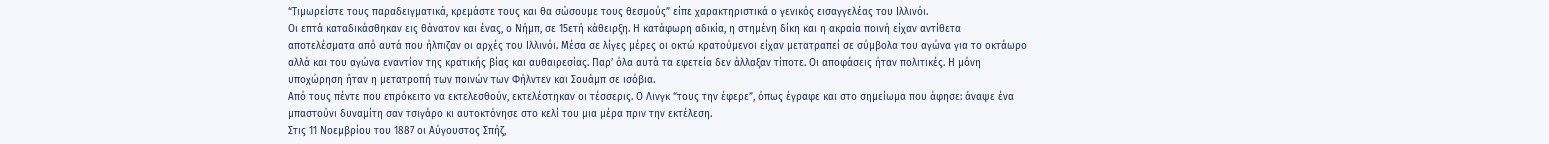“Τιμωρείστε τους παραδειγματικά, κρεμάστε τους και θα σώσουμε τους θεσμούς” είπε χαρακτηριστικά ο γενικός εισαγγελέας του Ιλλινόι.
Οι επτά καταδικάσθηκαν εις θάνατον και ένας, ο Νήμπ, σε 15ετή κάθειρξη. Η κατάφωρη αδικία, η στημένη δίκη και η ακραία ποινή είχαν αντίθετα αποτελέσματα από αυτά που ήλπιζαν οι αρχές του Ιλλινόι. Μέσα σε λίγες μέρες οι οκτώ κρατούμενοι είχαν μετατραπεί σε σύμβολα του αγώνα για το οκτάωρο αλλά και του αγώνα εναντίον της κρατικής βίας και αυθαιρεσίας. Παρ’ όλα αυτά τα εφετεία δεν άλλαξαν τίποτε. Οι αποφάσεις ήταν πολιτικές. Η μόνη υποχώρηση ήταν η μετατροπή των ποινών των Φήλντεν και Σουάμπ σε ισόβια.
Από τους πέντε που επρόκειτο να εκτελεσθούν, εκτελέστηκαν οι τέσσερις. Ο Λινγκ “τους την έφερε”, όπως έγραφε και στο σημείωμα που άφησε: άναψε ένα μπαστούνι δυναμίτη σαν τσιγάρο κι αυτοκτόνησε στο κελί του μια μέρα πριν την εκτέλεση.
Στις 11 Νοεμβρίου του 1887 οι Αύγουστος Σπήζ,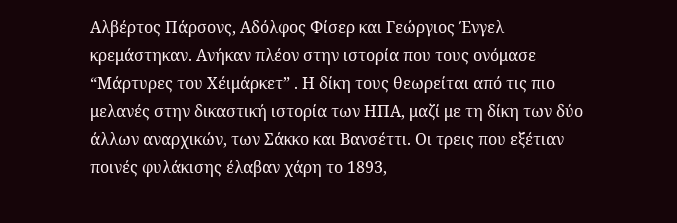Αλβέρτος Πάρσονς, Αδόλφος Φίσερ και Γεώργιος Ένγελ κρεμάστηκαν. Ανήκαν πλέον στην ιστορία που τους ονόμασε “Μάρτυρες του Χέιμάρκετ” . Η δίκη τους θεωρείται από τις πιο μελανές στην δικαστική ιστορία των ΗΠΑ, μαζί με τη δίκη των δύο άλλων αναρχικών, των Σάκκο και Βανσέττι. Οι τρεις που εξέτιαν ποινές φυλάκισης έλαβαν χάρη το 1893,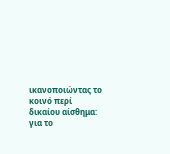ικανοποιώντας το κοινό περί δικαίου αίσθημα: για το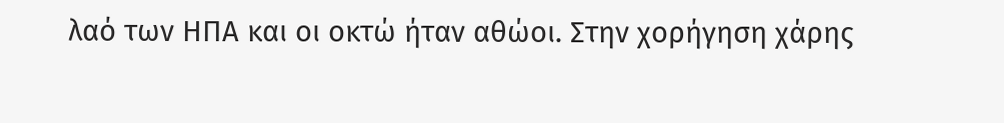λαό των ΗΠΑ και οι οκτώ ήταν αθώοι. Στην χορήγηση χάρης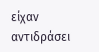είχαν αντιδράσει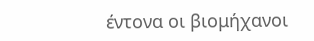έντονα οι βιομήχανοι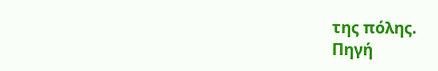της πόλης.
Πηγή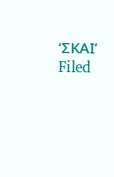‘ΣΚΑΙ’
Filed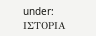under: ΙΣΤΟΡΙΑ